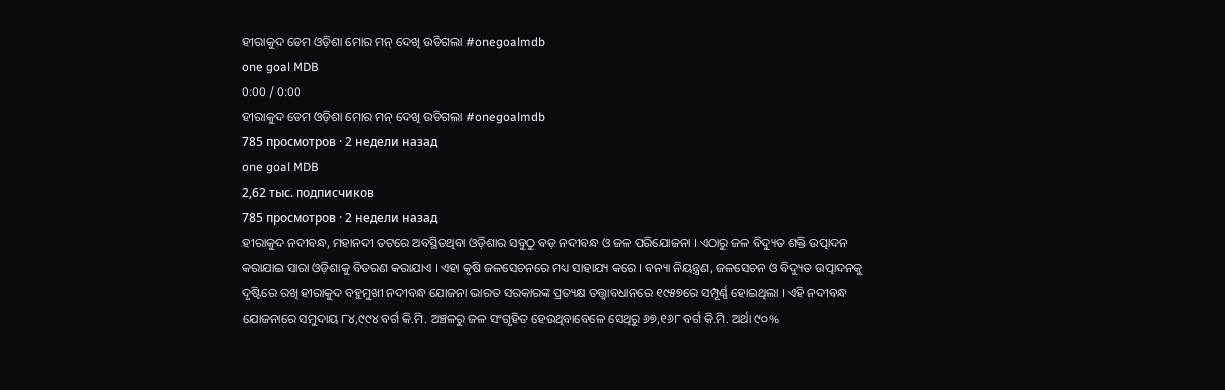ହୀରାକୁଦ ଡେମ ଓଡ଼ିଶା ମୋର ମନ୍ ଦେଖି ଉଡିଗଲା #onegoalmdb
one goal MDB
0:00 / 0:00
ହୀରାକୁଦ ଡେମ ଓଡ଼ିଶା ମୋର ମନ୍ ଦେଖି ଉଡିଗଲା #onegoalmdb
785 просмотров · 2 недели назад
one goal MDB
2,62 тыс. подписчиков
785 просмотров · 2 недели назад
ହୀରାକୁଦ ନଦୀବନ୍ଧ, ମହାନଦୀ ତଟରେ ଅବସ୍ଥିତଥିବା ଓଡ଼ିଶାର ସବୁଠୁ ବଡ଼ ନଦୀବନ୍ଧ ଓ ଜଳ ପରିଯୋଜନା । ଏଠାରୁ ଜଳ ବିଦ୍ୟୁତ ଶକ୍ତି ଉତ୍ପାଦନ କରାଯାଇ ସାରା ଓଡ଼ିଶାକୁ ବିତରଣ କରାଯାଏ । ଏହା କୃଷି ଜଳସେଚନରେ ମଧ୍ୟ ସାହାଯ୍ୟ କରେ । ବନ୍ୟା ନିୟନ୍ତ୍ରଣ, ଜଳସେଚନ ଓ ବିଦ୍ୟୁତ ଉତ୍ପାଦନକୁ ଦୃଷ୍ଟିରେ ରଖି ହୀରାକୁଦ ବହୁମୁଖୀ ନଦୀବନ୍ଧ ଯୋଜନା ଭାରତ ସରକାରଙ୍କ ପ୍ରତ୍ୟକ୍ଷ ତତ୍ତ୍ୱାବଧାନରେ ୧୯୫୭ରେ ସମ୍ପୂର୍ଣ୍ଣ ହୋଇଥିଲା । ଏହି ନଦୀବନ୍ଧ ଯୋଜନାରେ ସମୁଦାୟ ୮୪,୯୯୪ ବର୍ଗ କି.ମି. ଅଞ୍ଚଳରୁ ଜଳ ସଂଗୃହିତ ହେଉଥିବାବେଳେ ସେଥିରୁ ୬୭,୧୬୮ ବର୍ଗ କି.ମି. ଅର୍ଥା ୯୦%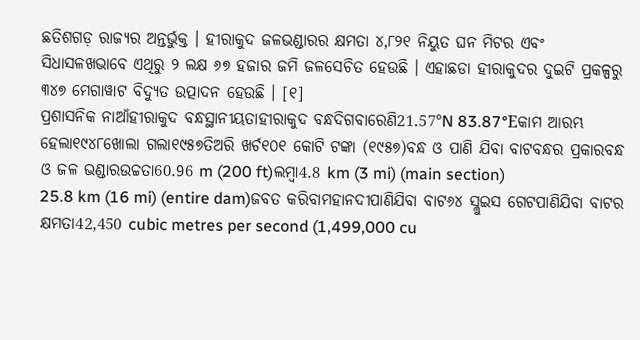ଛତିଶଗଡ଼ ରାଜ୍ୟର ଅନ୍ତର୍ଭୁକ୍ତ । ହୀରାକୁଦ ଜଳଭଣ୍ଡାରର କ୍ଷମତା ୪,୮୨୧ ନିୟୁତ ଘନ ମିଟର ଏବଂ ସିଧାସଳଖଭାବେ ଏଥିରୁ ୨ ଲକ୍ଷ ୬୭ ହଜାର ଜମି ଜଳସେଚିତ ହେଉଛି । ଏହାଛଡା ହୀରାକୁଦର ଦୁଇଟି ପ୍ରକଳ୍ପରୁ ୩୪୭ ମେଗାୱାଟ ବିଦ୍ୟୁତ ଉତ୍ପାଦନ ହେଉଛି । [୧]
ପ୍ରଶାସନିକ ନାଆଁହୀରାକୁଦ ବନ୍ଧସ୍ଥାନୀୟତାହୀରାକୁଦ ବନ୍ଧଦିଗବାରେଣି21.57°N 83.87°Eକାମ ଆରମ୍ଭ ହେଲା୧୯୪୮ଖୋଲା ଗଲା୧୯୫୭ତିଅରି ଖର୍ଚ୧୦୧ କୋଟି ଟଙ୍କା (୧୯୫୭)ବନ୍ଧ ଓ ପାଣି ଯିବା ବାଟବନ୍ଧର ପ୍ରକାରବନ୍ଧ ଓ ଜଳ ଭଣ୍ଡାରଉଚ୍ଚତା60.96 m (200 ft)ଲମ୍ବା4.8 km (3 mi) (main section)
25.8 km (16 mi) (entire dam)ଜବତ କରିବାମହାନଦୀପାଣିଯିବା ବାଟ୬୪ ସ୍ଲୁଇସ ଗେଟପାଣିଯିବା ବାଟର କ୍ଷମତା42,450 cubic metres per second (1,499,000 cu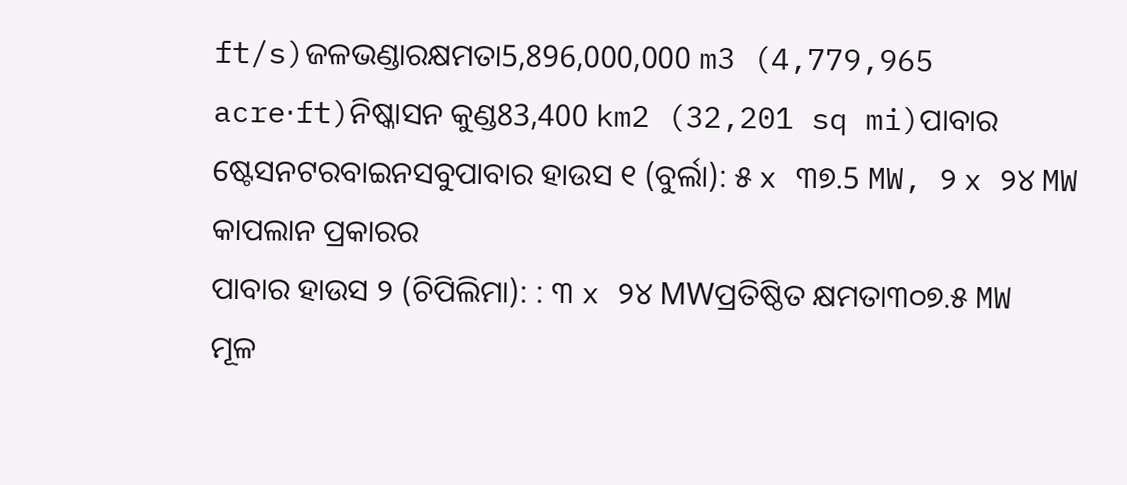ft/s)ଜଳଭଣ୍ଡାରକ୍ଷମତା5,896,000,000 m3 (4,779,965 acre⋅ft)ନିଷ୍କାସନ କୁଣ୍ଡ83,400 km2 (32,201 sq mi)ପାବାର ଷ୍ଟେସନଟରବାଇନସବୁପାବାର ହାଉସ ୧ (ବୁର୍ଲା): ୫ x ୩୭.5 MW, ୨ x ୨୪ MW କାପଲାନ ପ୍ରକାରର
ପାବାର ହାଉସ ୨ (ଚିପିଲିମା): : ୩ x ୨୪ MWପ୍ରତିଷ୍ଠିତ କ୍ଷମତା୩୦୭.୫ MW
ମୂଳ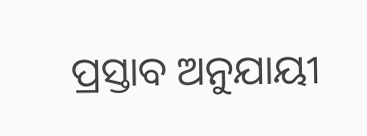ପ୍ରସ୍ତାବ ଅନୁଯାୟୀ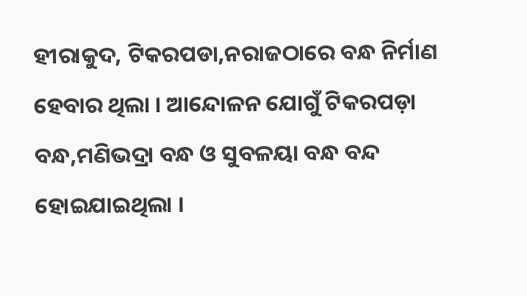ହୀରାକୁଦ, ଟିକରପଡା,ନରାଜଠାରେ ବନ୍ଧ ନିର୍ମାଣ ହେବାର ଥିଲା । ଆନ୍ଦୋଳନ ଯୋଗୁଁ ଟିକରପଡ଼ା ବନ୍ଧ,ମଣିଭଦ୍ରା ବନ୍ଧ ଓ ସୁବଳୟା ବନ୍ଧ ବନ୍ଦ ହୋଇଯାଇଥିଲା ।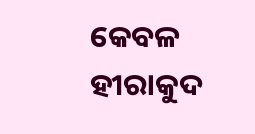କେବଳ ହୀରାକୁଦ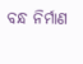ବନ୍ଧ ନିର୍ମାଣ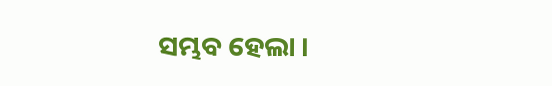ସମ୍ଭବ ହେଲା ।